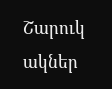Շարուկ ակներ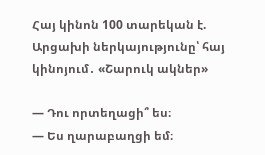Հայ կինոն 100 տարեկան է. Արցախի ներկայությունը՝ հայ կինոյում․ «Շարուկ ակներ»

— Դու որտեղացի՞ ես։
— Ես ղարաբաղցի եմ։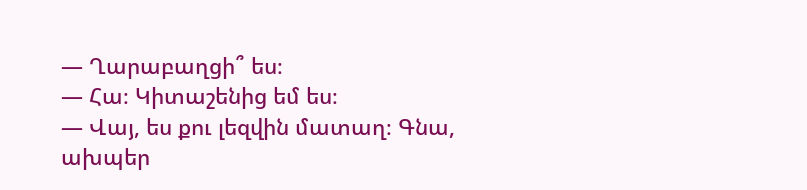— Ղարաբաղցի՞ ես։
— Հա։ Կիտաշենից եմ ես։
— Վայ, ես քու լեզվին մատաղ։ Գնա, ախպեր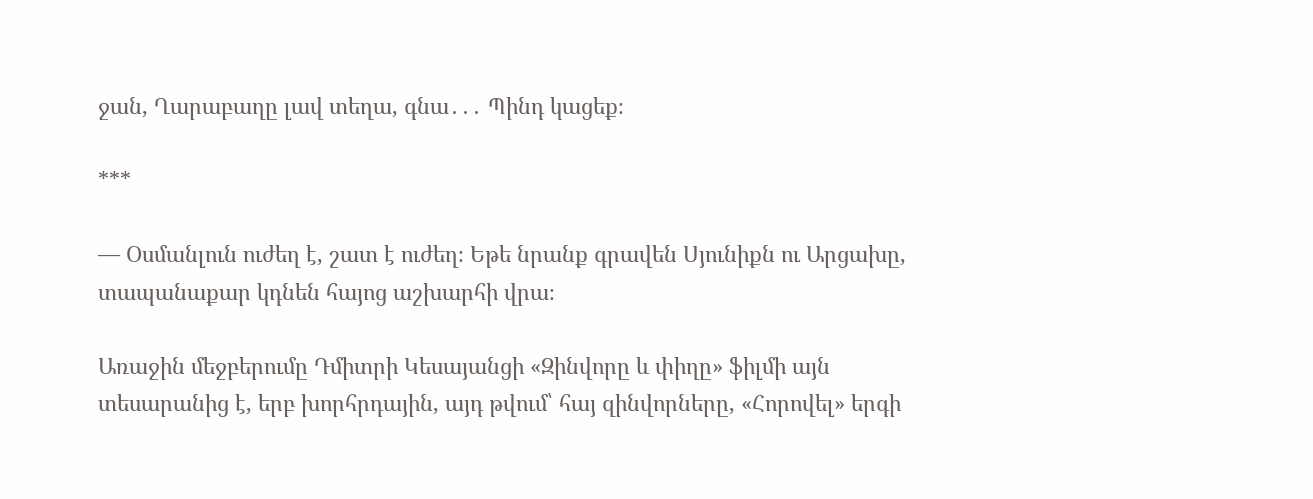ջան, Ղարաբաղը լավ տեղա, գնա․․․ Պինդ կացեք։

***

— Օսմանլուն ուժեղ է, շատ է ուժեղ։ Եթե նրանք գրավեն Սյունիքն ու Արցախը, տապանաքար կդնեն հայոց աշխարհի վրա։

Առաջին մեջբերումը Դմիտրի Կեսայանցի «Զինվորը և փիղը» ֆիլմի այն տեսարանից է, երբ խորհրդային, այդ թվում՝ հայ զինվորները, «Հորովել» երգի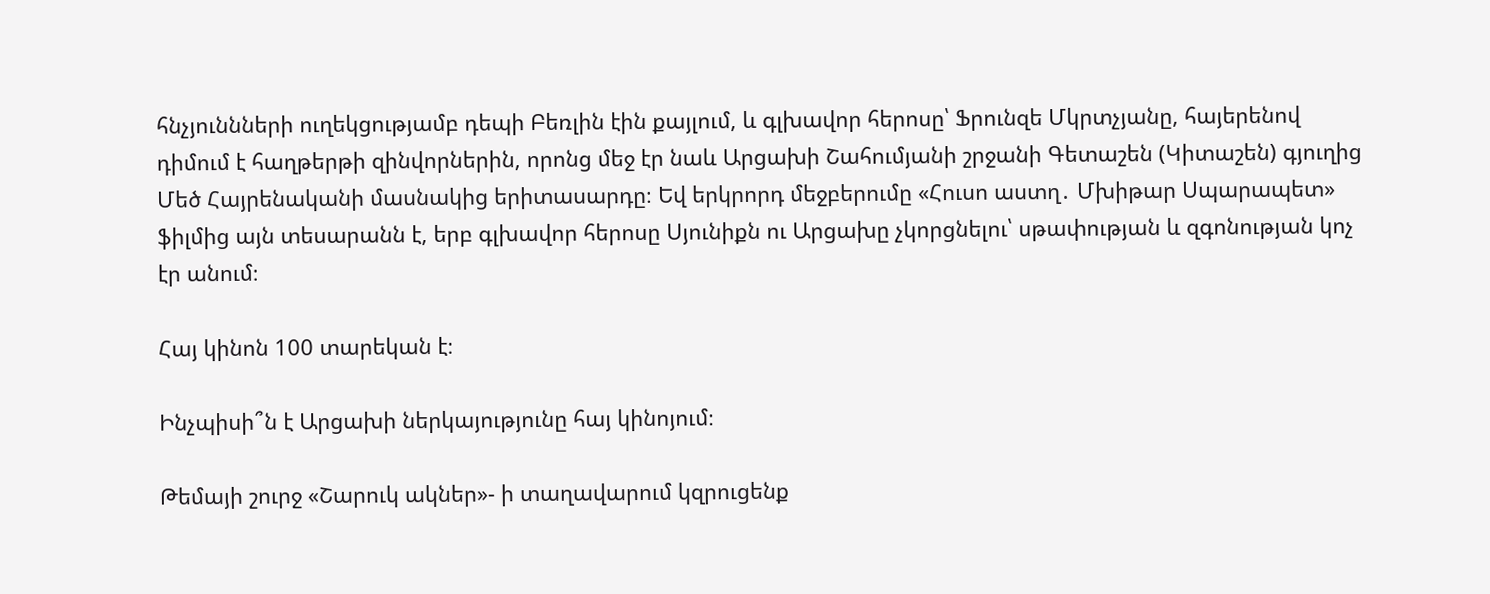հնչյուննների ուղեկցությամբ դեպի Բեռլին էին քայլում, և գլխավոր հերոսը՝ Ֆրունզե Մկրտչյանը, հայերենով դիմում է հաղթերթի զինվորներին, որոնց մեջ էր նաև Արցախի Շահումյանի շրջանի Գետաշեն (Կիտաշեն) գյուղից Մեծ Հայրենականի մասնակից երիտասարդը։ Եվ երկրորդ մեջբերումը «Հուսո աստղ․ Մխիթար Սպարապետ» ֆիլմից այն տեսարանն է, երբ գլխավոր հերոսը Սյունիքն ու Արցախը չկորցնելու՝ սթափության և զգոնության կոչ էր անում։

Հայ կինոն 100 տարեկան է։

Ինչպիսի՞ն է Արցախի ներկայությունը հայ կինոյում։

Թեմայի շուրջ «Շարուկ ակներ»- ի տաղավարում կզրուցենք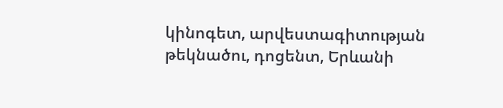կինոգետ, արվեստագիտության թեկնածու, դոցենտ, Երևանի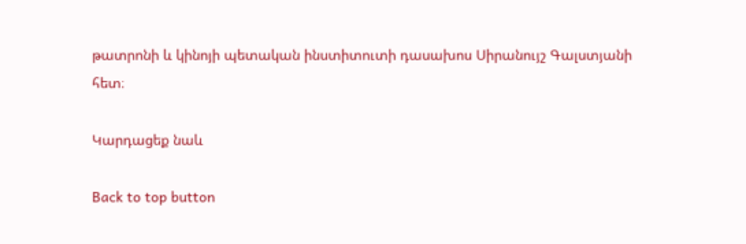թատրոնի և կինոյի պետական ինստիտուտի դասախոս Սիրանույշ Գալստյանի հետ։

Կարդացեք նաև

Back to top button